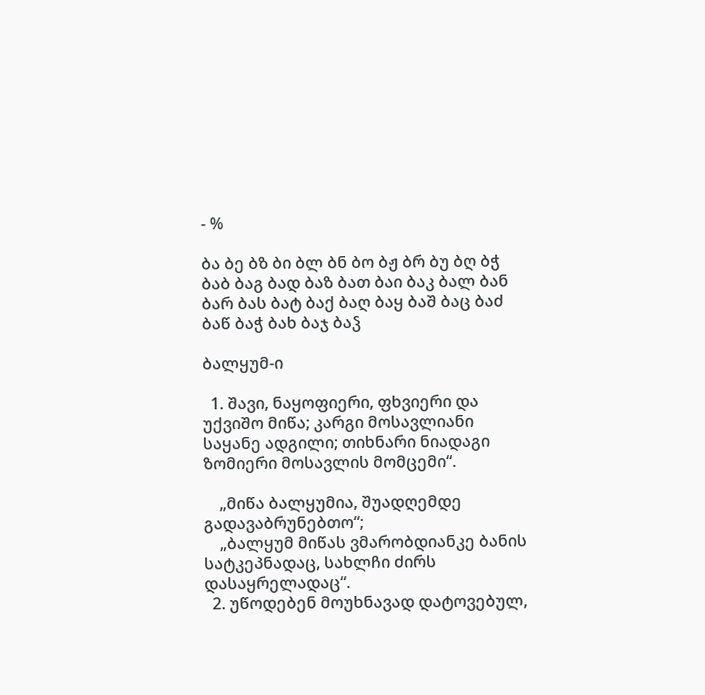- %

ბა ბე ბზ ბი ბლ ბნ ბო ბჟ ბრ ბუ ბღ ბჭ
ბაბ ბაგ ბად ბაზ ბათ ბაი ბაკ ბალ ბან ბარ ბას ბატ ბაქ ბაღ ბაყ ბაშ ბაც ბაძ ბაწ ბაჭ ბახ ბაჯ ბაჴ

ბალყუმ-ი

  1. შავი, ნაყოფიერი, ფხვიერი და უქვიშო მიწა; კარგი მოსავლიანი საყანე ადგილი; თიხნარი ნიადაგი ზომიერი მოსავლის მომცემი“.

    „მიწა ბალყუმია, შუადღემდე გადავაბრუნებთო“;
    „ბალყუმ მიწას ვმარობდიანკე ბანის სატკეპნადაც, სახლჩი ძირს დასაყრელადაც“.
  2. უწოდებენ მოუხნავად დატოვებულ,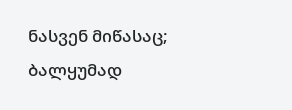ნასვენ მიწასაც; ბალყუმად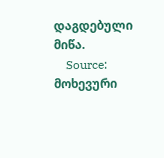დაგდებული მიწა.
    Source: მოხევური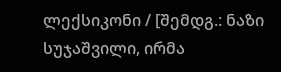ლექსიკონი / [შემდგ.: ნაზი სუჯაშვილი, ირმა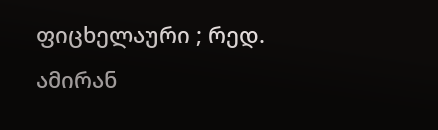ფიცხელაური ; რედ. ამირან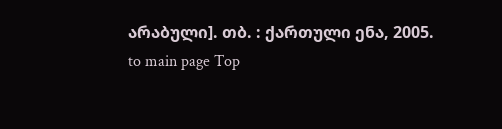არაბული]. თბ. : ქართული ენა, 2005.
to main page Top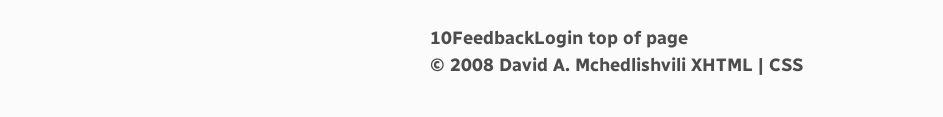10FeedbackLogin top of page
© 2008 David A. Mchedlishvili XHTML | CSS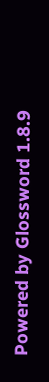Powered by Glossword 1.8.9